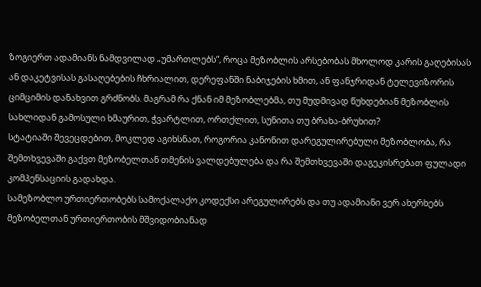ზოგიერთ ადამიანს ნამდვილად „უმართლებს“, როცა მეზობლის არსებობას მხოლოდ კარის გაღებისას ან დაკეტვისას გასაღებების ჩხრიალით, დერეფანში ნაბიჯების ხმით, ან ფანჯრიდან ტელევიზორის ციმციმის დანახვით გრძნობს. მაგრამ რა ქნან იმ მეზობლებმა, თუ მუდმივად წუხდებიან მეზობლის სახლიდან გამოსული ხმაურით, ჭვარტლით, ორთქლით, სუნითა თუ ბრახა-ბრუხით?
სტატიაში შევეცდებით, მოკლედ აგიხსნათ, როგორია კანონით დარეგულირებული მეზობლობა, რა შემთხვევაში გაქვთ მეზობელთან თმენის ვალდებულება და რა შემთხვევაში დაგეკისრებათ ფულადი კომპენსაციის გადახდა.
სამეზობლო ურთიერთობებს სამოქალაქო კოდექსი არეგულირებს და თუ ადამიანი ვერ ახერხებს მეზობელთან ურთიერთობის მშვიდობიანად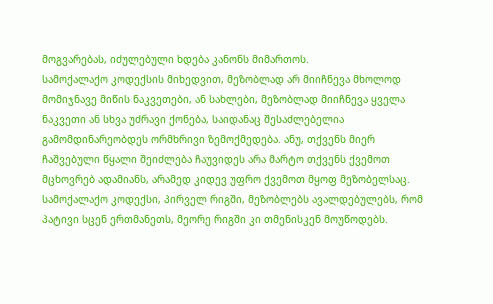მოგვარებას, იძულებული ხდება კანონს მიმართოს.
სამოქალაქო კოდექსის მიხედვით, მეზობლად არ მიიჩნევა მხოლოდ მომიჯნავე მიწის ნაკვეთები, ან სახლები, მეზობლად მიიჩნევა ყველა ნაკვეთი ან სხვა უძრავი ქონება, საიდანაც შესაძლებელია გამომდინარეობდეს ორმხრივი ზემოქმედება. ანუ, თქვენს მიერ ჩაშვებული წყალი შეიძლება ჩაუვიდეს არა მარტო თქვენს ქვემოთ მცხოვრებ ადამიანს, არამედ კიდევ უფრო ქვემოთ მყოფ მეზობელსაც.
სამოქალაქო კოდექსი, პირველ რიგში, მეზობლებს ავალდებულებს, რომ პატივი სცენ ერთმანეთს, მეორე რიგში კი თმენისკენ მოუწოდებს.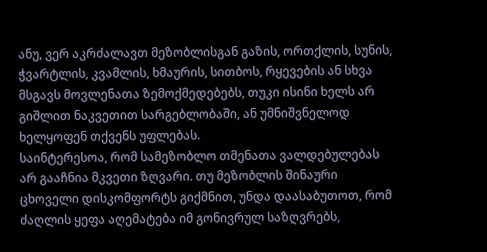ანუ, ვერ აკრძალავთ მეზობლისგან გაზის, ორთქლის, სუნის, ჭვარტლის, კვამლის, ხმაურის, სითბოს, რყევების ან სხვა მსგავს მოვლენათა ზემოქმედებებს, თუკი ისინი ხელს არ გიშლით ნაკვეთით სარგებლობაში, ან უმნიშვნელოდ ხელყოფენ თქვენს უფლებას.
საინტერესოა, რომ სამეზობლო თმენათა ვალდებულებას არ გააჩნია მკვეთი ზღვარი. თუ მეზობლის შინაური ცხოველი დისკომფორტს გიქმნით, უნდა დაასაბუთოთ, რომ ძაღლის ყეფა აღემატება იმ გონივრულ საზღვრებს,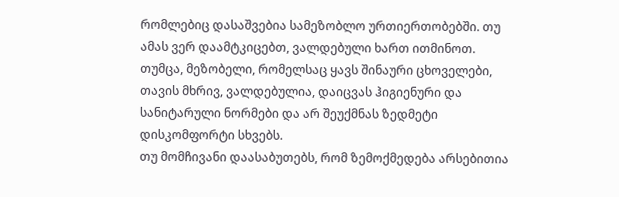რომლებიც დასაშვებია სამეზობლო ურთიერთობებში. თუ ამას ვერ დაამტკიცებთ, ვალდებული ხართ ითმინოთ. თუმცა, მეზობელი, რომელსაც ყავს შინაური ცხოველები, თავის მხრივ, ვალდებულია, დაიცვას ჰიგიენური და სანიტარული ნორმები და არ შეუქმნას ზედმეტი დისკომფორტი სხვებს.
თუ მომჩივანი დაასაბუთებს, რომ ზემოქმედება არსებითია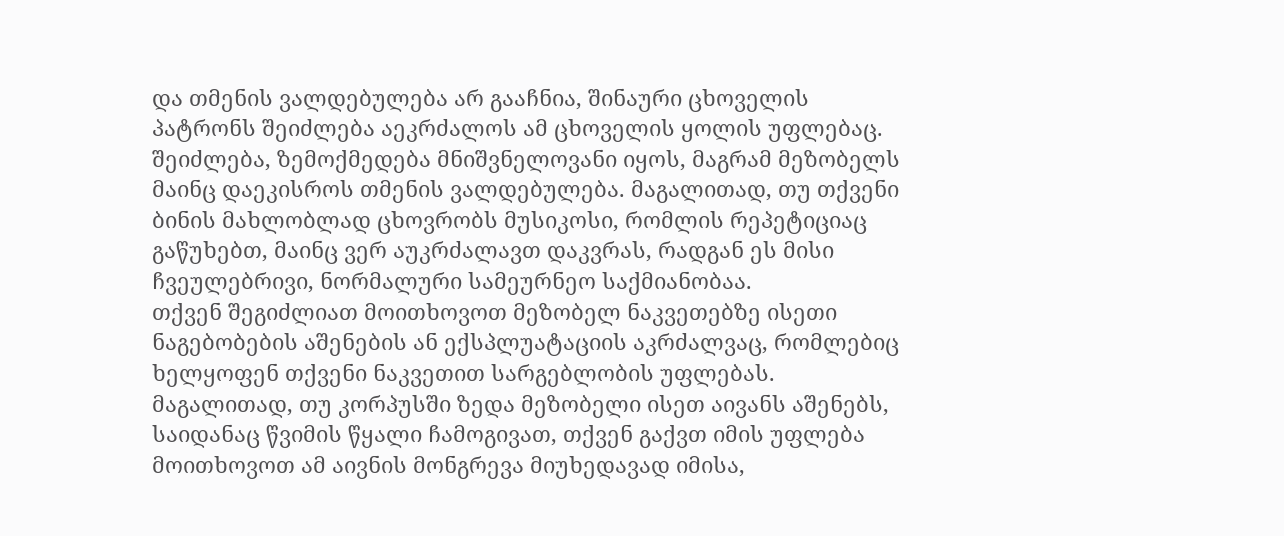და თმენის ვალდებულება არ გააჩნია, შინაური ცხოველის პატრონს შეიძლება აეკრძალოს ამ ცხოველის ყოლის უფლებაც.
შეიძლება, ზემოქმედება მნიშვნელოვანი იყოს, მაგრამ მეზობელს მაინც დაეკისროს თმენის ვალდებულება. მაგალითად, თუ თქვენი ბინის მახლობლად ცხოვრობს მუსიკოსი, რომლის რეპეტიციაც გაწუხებთ, მაინც ვერ აუკრძალავთ დაკვრას, რადგან ეს მისი ჩვეულებრივი, ნორმალური სამეურნეო საქმიანობაა.
თქვენ შეგიძლიათ მოითხოვოთ მეზობელ ნაკვეთებზე ისეთი ნაგებობების აშენების ან ექსპლუატაციის აკრძალვაც, რომლებიც ხელყოფენ თქვენი ნაკვეთით სარგებლობის უფლებას. მაგალითად, თუ კორპუსში ზედა მეზობელი ისეთ აივანს აშენებს, საიდანაც წვიმის წყალი ჩამოგივათ, თქვენ გაქვთ იმის უფლება მოითხოვოთ ამ აივნის მონგრევა მიუხედავად იმისა,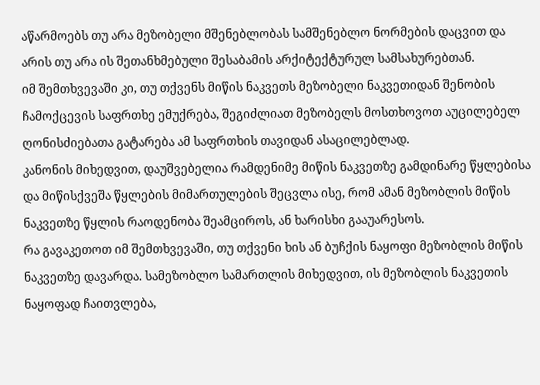აწარმოებს თუ არა მეზობელი მშენებლობას სამშენებლო ნორმების დაცვით და არის თუ არა ის შეთანხმებული შესაბამის არქიტექტურულ სამსახურებთან.
იმ შემთხვევაში კი, თუ თქვენს მიწის ნაკვეთს მეზობელი ნაკვეთიდან შენობის ჩამოქცევის საფრთხე ემუქრება, შეგიძლიათ მეზობელს მოსთხოვოთ აუცილებელ ღონისძიებათა გატარება ამ საფრთხის თავიდან ასაცილებლად.
კანონის მიხედვით, დაუშვებელია რამდენიმე მიწის ნაკვეთზე გამდინარე წყლებისა და მიწისქვეშა წყლების მიმართულების შეცვლა ისე, რომ ამან მეზობლის მიწის ნაკვეთზე წყლის რაოდენობა შეამციროს, ან ხარისხი გააუარესოს.
რა გავაკეთოთ იმ შემთხვევაში, თუ თქვენი ხის ან ბუჩქის ნაყოფი მეზობლის მიწის ნაკვეთზე დავარდა. სამეზობლო სამართლის მიხედვით, ის მეზობლის ნაკვეთის ნაყოფად ჩაითვლება,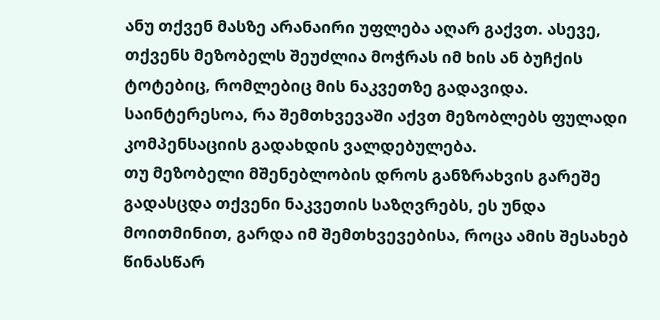ანუ თქვენ მასზე არანაირი უფლება აღარ გაქვთ. ასევე, თქვენს მეზობელს შეუძლია მოჭრას იმ ხის ან ბუჩქის ტოტებიც, რომლებიც მის ნაკვეთზე გადავიდა.
საინტერესოა, რა შემთხვევაში აქვთ მეზობლებს ფულადი კომპენსაციის გადახდის ვალდებულება.
თუ მეზობელი მშენებლობის დროს განზრახვის გარეშე გადასცდა თქვენი ნაკვეთის საზღვრებს, ეს უნდა მოითმინით, გარდა იმ შემთხვევებისა, როცა ამის შესახებ წინასწარ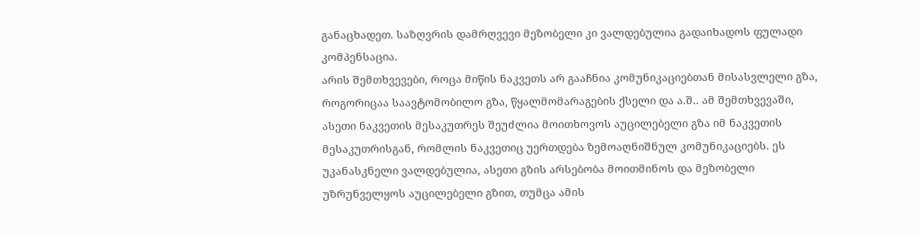განაცხადეთ. საზღვრის დამრღვევი მეზობელი კი ვალდებულია გადაიხადოს ფულადი კომპენსაცია.
არის შემთხვევები, როცა მიწის ნაკვეთს არ გააჩნია კომუნიკაციებთან მისასვლელი გზა, როგორიცაა საავტომობილო გზა, წყალმომარაგების ქსელი და ა.შ.. ამ შემთხვევაში, ასეთი ნაკვეთის მესაკუთრეს შეუძლია მოითხოვოს აუცილებელი გზა იმ ნაკვეთის მესაკუთრისგან, რომლის ნაკვეთიც უერთდება ზემოაღნიშნულ კომუნიკაციებს. ეს უკანასკნელი ვალდებულია, ასეთი გზის არსებობა მოითმინოს და მეზობელი უზრუნველყოს აუცილებელი გზით, თუმცა ამის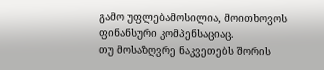გამო უფლებამოსილია, მოითხოვოს ფინანსური კომპენსაციაც.
თუ მოსაზღვრე ნაკვეთებს შორის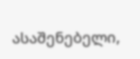ასაშენებელი,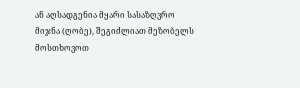ან აღსადგენია მყარი სასაზღვრო მიჯნა (ღობე), შეგიძლიათ მეზობელს მოსთხოვოთ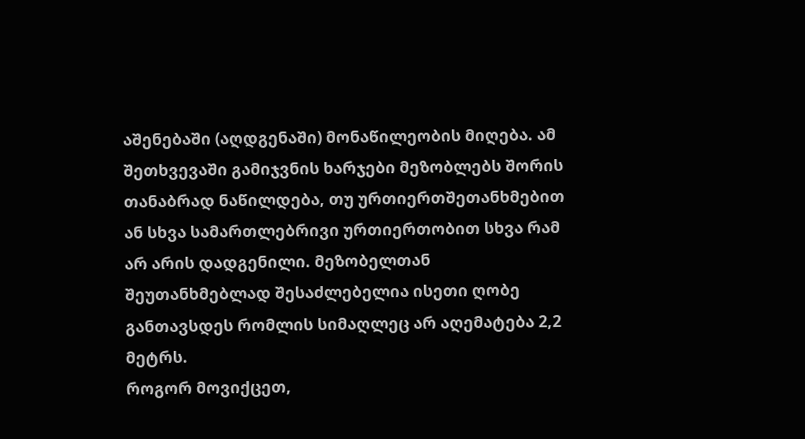აშენებაში (აღდგენაში) მონაწილეობის მიღება. ამ შეთხვევაში გამიჯვნის ხარჯები მეზობლებს შორის თანაბრად ნაწილდება, თუ ურთიერთშეთანხმებით ან სხვა სამართლებრივი ურთიერთობით სხვა რამ არ არის დადგენილი. მეზობელთან შეუთანხმებლად შესაძლებელია ისეთი ღობე განთავსდეს რომლის სიმაღლეც არ აღემატება 2,2 მეტრს.
როგორ მოვიქცეთ,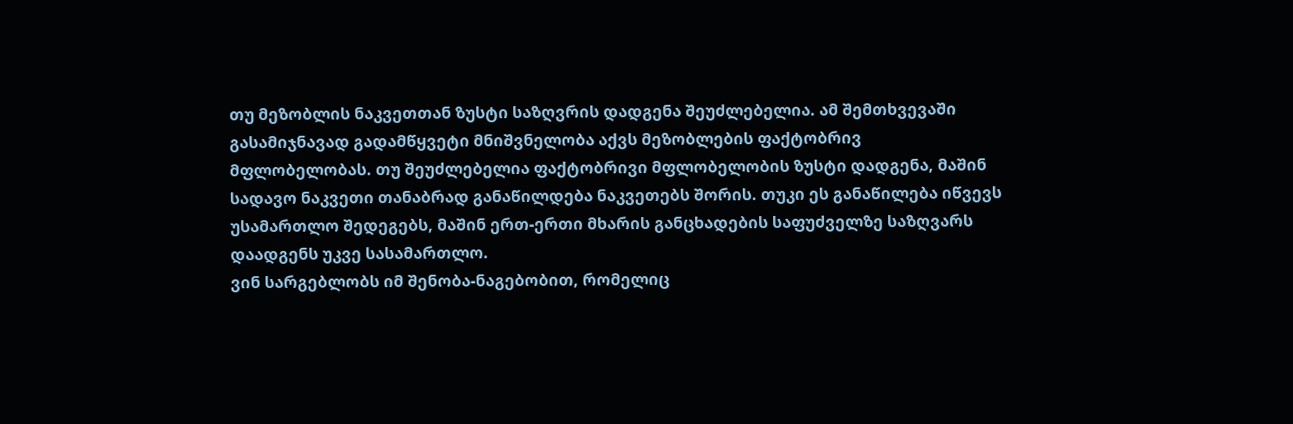თუ მეზობლის ნაკვეთთან ზუსტი საზღვრის დადგენა შეუძლებელია. ამ შემთხვევაში გასამიჯნავად გადამწყვეტი მნიშვნელობა აქვს მეზობლების ფაქტობრივ მფლობელობას. თუ შეუძლებელია ფაქტობრივი მფლობელობის ზუსტი დადგენა, მაშინ სადავო ნაკვეთი თანაბრად განაწილდება ნაკვეთებს შორის. თუკი ეს განაწილება იწვევს უსამართლო შედეგებს, მაშინ ერთ-ერთი მხარის განცხადების საფუძველზე საზღვარს დაადგენს უკვე სასამართლო.
ვინ სარგებლობს იმ შენობა-ნაგებობით, რომელიც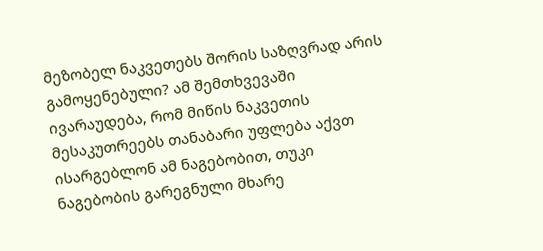მეზობელ ნაკვეთებს შორის საზღვრად არის გამოყენებული? ამ შემთხვევაში ივარაუდება, რომ მიწის ნაკვეთის მესაკუთრეებს თანაბარი უფლება აქვთ ისარგებლონ ამ ნაგებობით, თუკი ნაგებობის გარეგნული მხარე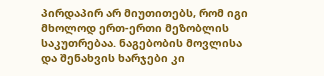პირდაპირ არ მიუთითებს, რომ იგი მხოლოდ ერთ-ერთი მეზობლის საკუთრებაა. ნაგებობის მოვლისა და შენახვის ხარჯები კი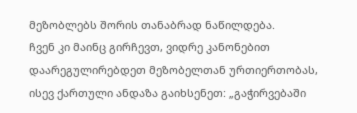მეზობლებს შორის თანაბრად ნაწილდება.
ჩვენ კი მაინც გირჩევთ, ვიდრე კანონებით დაარეგულირებდეთ მეზობელთან ურთიერთობას, ისევ ქართული ანდაზა გაიხსენეთ: „გაჭირვებაში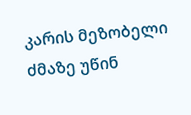კარის მეზობელი ძმაზე უწინ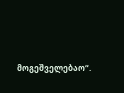მოგეშველებაო“.